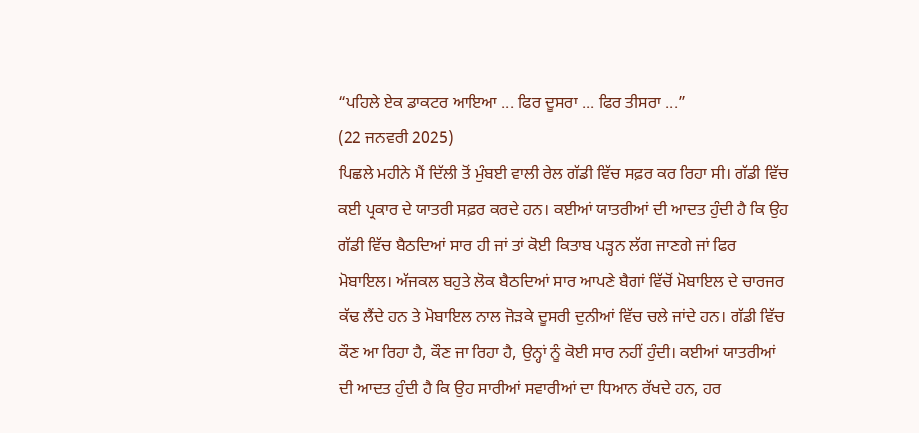“ਪਹਿਲੇ ਏਕ ਡਾਕਟਰ ਆਇਆ ... ਫਿਰ ਦੂਸਰਾ ... ਫਿਰ ਤੀਸਰਾ ...”
(22 ਜਨਵਰੀ 2025)
ਪਿਛਲੇ ਮਹੀਨੇ ਮੈਂ ਦਿੱਲੀ ਤੋਂ ਮੁੰਬਈ ਵਾਲੀ ਰੇਲ ਗੱਡੀ ਵਿੱਚ ਸਫ਼ਰ ਕਰ ਰਿਹਾ ਸੀ। ਗੱਡੀ ਵਿੱਚ ਕਈ ਪ੍ਰਕਾਰ ਦੇ ਯਾਤਰੀ ਸਫ਼ਰ ਕਰਦੇ ਹਨ। ਕਈਆਂ ਯਾਤਰੀਆਂ ਦੀ ਆਦਤ ਹੁੰਦੀ ਹੈ ਕਿ ਉਹ ਗੱਡੀ ਵਿੱਚ ਬੈਠਦਿਆਂ ਸਾਰ ਹੀ ਜਾਂ ਤਾਂ ਕੋਈ ਕਿਤਾਬ ਪੜ੍ਹਨ ਲੱਗ ਜਾਣਗੇ ਜਾਂ ਫਿਰ ਮੋਬਾਇਲ। ਅੱਜਕਲ ਬਹੁਤੇ ਲੋਕ ਬੈਠਦਿਆਂ ਸਾਰ ਆਪਣੇ ਬੈਗਾਂ ਵਿੱਚੋਂ ਮੋਬਾਇਲ ਦੇ ਚਾਰਜਰ ਕੱਢ ਲੈਂਦੇ ਹਨ ਤੇ ਮੋਬਾਇਲ ਨਾਲ ਜੋੜਕੇ ਦੂਸਰੀ ਦੁਨੀਆਂ ਵਿੱਚ ਚਲੇ ਜਾਂਦੇ ਹਨ। ਗੱਡੀ ਵਿੱਚ ਕੌਣ ਆ ਰਿਹਾ ਹੈ, ਕੌਣ ਜਾ ਰਿਹਾ ਹੈ, ਉਨ੍ਹਾਂ ਨੂੰ ਕੋਈ ਸਾਰ ਨਹੀਂ ਹੁੰਦੀ। ਕਈਆਂ ਯਾਤਰੀਆਂ ਦੀ ਆਦਤ ਹੁੰਦੀ ਹੈ ਕਿ ਉਹ ਸਾਰੀਆਂ ਸਵਾਰੀਆਂ ਦਾ ਧਿਆਨ ਰੱਖਦੇ ਹਨ, ਹਰ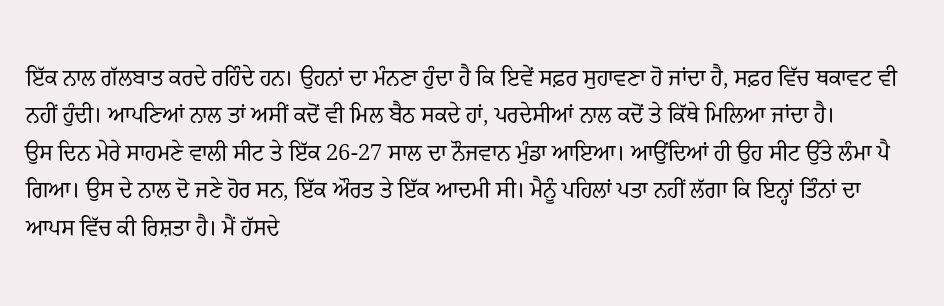ਇੱਕ ਨਾਲ ਗੱਲਬਾਤ ਕਰਦੇ ਰਹਿੰਦੇ ਹਨ। ਉਹਨਾਂ ਦਾ ਮੰਨਣਾ ਹੁੰਦਾ ਹੈ ਕਿ ਇਵੇਂ ਸਫ਼ਰ ਸੁਹਾਵਣਾ ਹੋ ਜਾਂਦਾ ਹੈ, ਸਫ਼ਰ ਵਿੱਚ ਥਕਾਵਟ ਵੀ ਨਹੀਂ ਹੁੰਦੀ। ਆਪਣਿਆਂ ਨਾਲ ਤਾਂ ਅਸੀਂ ਕਦੋਂ ਵੀ ਮਿਲ ਬੈਠ ਸਕਦੇ ਹਾਂ, ਪਰਦੇਸੀਆਂ ਨਾਲ ਕਦੋਂ ਤੇ ਕਿੱਥੇ ਮਿਲਿਆ ਜਾਂਦਾ ਹੈ।
ਉਸ ਦਿਨ ਮੇਰੇ ਸਾਹਮਣੇ ਵਾਲੀ ਸੀਟ ਤੇ ਇੱਕ 26-27 ਸਾਲ ਦਾ ਨੌਜਵਾਨ ਮੁੰਡਾ ਆਇਆ। ਆਉਂਦਿਆਂ ਹੀ ਉਹ ਸੀਟ ਉੱਤੇ ਲੰਮਾ ਪੈ ਗਿਆ। ਉਸ ਦੇ ਨਾਲ ਦੋ ਜਣੇ ਹੋਰ ਸਨ, ਇੱਕ ਔਰਤ ਤੇ ਇੱਕ ਆਦਮੀ ਸੀ। ਮੈਨੂੰ ਪਹਿਲਾਂ ਪਤਾ ਨਹੀਂ ਲੱਗਾ ਕਿ ਇਨ੍ਹਾਂ ਤਿੰਨਾਂ ਦਾ ਆਪਸ ਵਿੱਚ ਕੀ ਰਿਸ਼ਤਾ ਹੈ। ਮੈਂ ਹੱਸਦੇ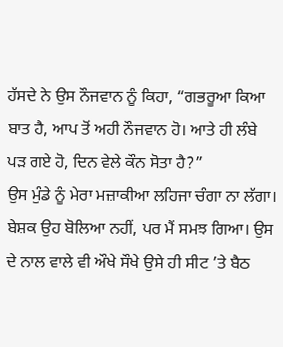ਹੱਸਦੇ ਨੇ ਉਸ ਨੌਜਵਾਨ ਨੂੰ ਕਿਹਾ, “ਗਭਰੂਆ ਕਿਆ ਬਾਤ ਹੈ, ਆਪ ਤੋਂ ਅਹੀ ਨੌਜਵਾਨ ਹੋ। ਆਤੇ ਹੀ ਲੰਬੇ ਪੜ ਗਏ ਹੋ, ਦਿਨ ਵੇਲੇ ਕੌਨ ਸੋਤਾ ਹੈ?”
ਉਸ ਮੁੰਡੇ ਨੂੰ ਮੇਰਾ ਮਜ਼ਾਕੀਆ ਲਹਿਜਾ ਚੰਗਾ ਨਾ ਲੱਗਾ। ਬੇਸ਼ਕ ਉਹ ਬੋਲਿਆ ਨਹੀਂ, ਪਰ ਮੈਂ ਸਮਝ ਗਿਆ। ਉਸ ਦੇ ਨਾਲ ਵਾਲੇ ਵੀ ਔਖੇ ਸੌਖੇ ਉਸੇ ਹੀ ਸੀਟ ’ਤੇ ਬੈਠ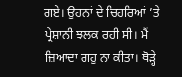ਗਏ। ਉਹਨਾਂ ਦੇ ਚਿਹਰਿਆਂ ’ਤੇ ਪ੍ਰੇਸ਼ਾਨੀ ਝਲਕ ਰਹੀ ਸੀ। ਮੈਂ ਜ਼ਿਆਦਾ ਗਹੁ ਨਾ ਕੀਤਾ। ਥੋੜ੍ਹੇ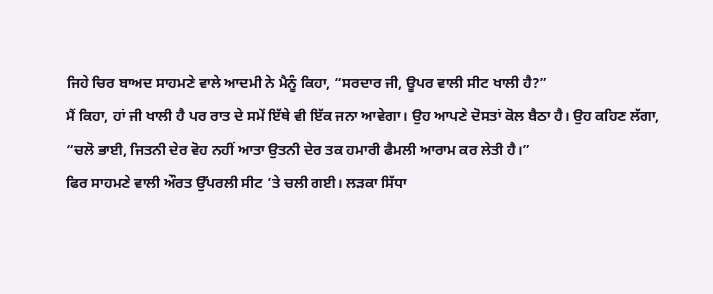ਜਿਹੇ ਚਿਰ ਬਾਅਦ ਸਾਹਮਣੇ ਵਾਲੇ ਆਦਮੀ ਨੇ ਮੈਨੂੰ ਕਿਹਾ, “ਸਰਦਾਰ ਜੀ, ਊਪਰ ਵਾਲੀ ਸੀਟ ਖਾਲੀ ਹੈ?”
ਮੈਂ ਕਿਹਾ, ਹਾਂ ਜੀ ਖਾਲੀ ਹੈ ਪਰ ਰਾਤ ਦੇ ਸਮੇਂ ਇੱਥੇ ਵੀ ਇੱਕ ਜਨਾ ਆਵੇਗਾ। ਉਹ ਆਪਣੇ ਦੋਸਤਾਂ ਕੋਲ ਬੈਠਾ ਹੈ। ਉਹ ਕਹਿਣ ਲੱਗਾ, “ਚਲੋ ਭਾਈ, ਜਿਤਨੀ ਦੇਰ ਵੋਹ ਨਹੀਂ ਆਤਾ ਉਤਨੀ ਦੇਰ ਤਕ ਹਮਾਰੀ ਫੈਮਲੀ ਆਰਾਮ ਕਰ ਲੇਤੀ ਹੈ।”
ਫਿਰ ਸਾਹਮਣੇ ਵਾਲੀ ਔਰਤ ਉੱਪਰਲੀ ਸੀਟ ’ਤੇ ਚਲੀ ਗਈ। ਲੜਕਾ ਸਿੱਧਾ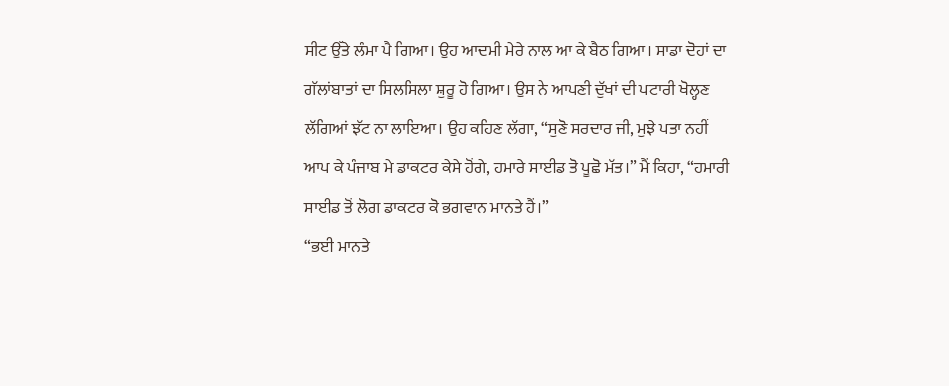ਸੀਟ ਉੱਤੇ ਲੰਮਾ ਪੈ ਗਿਆ। ਉਹ ਆਦਮੀ ਮੇਰੇ ਨਾਲ ਆ ਕੇ ਬੈਠ ਗਿਆ। ਸਾਡਾ ਦੋਹਾਂ ਦਾ ਗੱਲਾਂਬਾਤਾਂ ਦਾ ਸਿਲਸਿਲਾ ਸ਼ੁਰੂ ਹੋ ਗਿਆ। ਉਸ ਨੇ ਆਪਣੀ ਦੁੱਖਾਂ ਦੀ ਪਟਾਰੀ ਖੋਲ੍ਹਣ ਲੱਗਿਆਂ ਝੱਟ ਨਾ ਲਾਇਆ। ਉਹ ਕਹਿਣ ਲੱਗਾ, “ਸੁਣੋ ਸਰਦਾਰ ਜੀ, ਮੁਝੇ ਪਤਾ ਨਹੀਂ ਆਪ ਕੇ ਪੰਜਾਬ ਮੇ ਡਾਕਟਰ ਕੇਸੇ ਹੋਂਗੇ, ਹਮਾਰੇ ਸਾਈਡ ਤੋ ਪੂਛੋ ਮੱਤ।” ਮੈਂ ਕਿਹਾ, “ਹਮਾਰੀ ਸਾਈਡ ਤੋਂ ਲੋਗ ਡਾਕਟਰ ਕੋ ਭਗਵਾਨ ਮਾਨਤੇ ਹੈਂ।”
“ਭਈ ਮਾਨਤੇ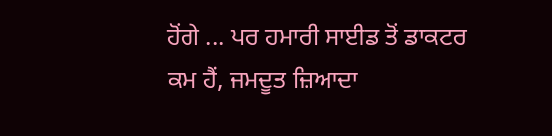ਹੋਂਗੇ ... ਪਰ ਹਮਾਰੀ ਸਾਈਡ ਤੋਂ ਡਾਕਟਰ ਕਮ ਹੈਂ, ਜਮਦੂਤ ਜ਼ਿਆਦਾ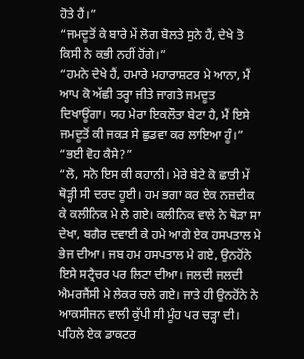ਹੋਤੇ ਹੈਂ।”
“ਜਮਦੂਤੋਂ ਕੇ ਬਾਰੇ ਮੇਂ ਲੋਗ ਬੋਲਤੇ ਸੁਨੇ ਹੈਂ, ਦੇਖੇ ਤੋ ਕਿਸੀ ਨੇ ਕਭੀ ਨਹੀਂ ਹੋਂਗੇ।”
“ਹਮਨੇ ਦੇਖੇ ਹੈਂ, ਹਮਾਰੇ ਮਹਾਰਾਸ਼ਟਰ ਮੇ ਆਨਾ, ਮੈਂ ਆਪ ਕੋ ਅੱਛੀ ਤਰ੍ਹਾ ਜੀਤੇ ਜਾਗਤੇ ਜਮਦੂਤ ਦਿਖਾਊਂਗਾ। ਯਹ ਮੇਰਾ ਇਕਲੌਤਾ ਬੇਟਾ ਹੈ, ਮੈਂ ਇਸੇ ਜਮਦੂਤੋਂ ਕੀ ਜਕੜ ਸੇ ਛੁਡਵਾ ਕਰ ਲਾਇਆ ਹੂੰ।”
“ਭਈ ਵੋਹ ਕੈਸੇ?”
“ਲੋ, ਸਨੋ ਇਸ ਕੀ ਕਹਾਨੀ। ਮੇਰੇ ਬੇਟੇ ਕੋ ਛਾਤੀ ਮੇਂ ਥੋੜ੍ਹੀ ਸੀ ਦਰਦ ਹੂਈ। ਹਮ ਭਗਾ ਕਰ ਏਕ ਨਜ਼ਦੀਕ ਕੇ ਕਲੀਨਿਕ ਮੇ ਲੇ ਗਏ। ਕਲੀਨਿਕ ਵਾਲੇ ਨੇ ਥੋੜਾ ਸਾ ਦੇਖਾ, ਬਗੈਰ ਦਵਾਈ ਕੇ ਹਮੇ ਆਗੇ ਏਕ ਹਸਪਤਾਲ ਮੇ ਭੇਜ ਦੀਆ। ਜਬ ਹਮ ਹਸਪਤਾਲ ਮੇ ਗਏ, ਉਨਹੋਂਨੇ ਇਸੇ ਸਟ੍ਰੈਚਰ ਪਰ ਲਿਟਾ ਦੀਆ। ਜਲਦੀ ਜਲਦੀ ਐਮਰਜੈਂਸੀ ਮੇ ਲੇਕਰ ਚਲੇ ਗਏ। ਜਾਤੇ ਹੀ ਉਨਹੋਂਨੇ ਨੇ ਆਕਸੀਜਨ ਵਾਲੀ ਕੁੱਪੀ ਸੀ ਮੂੰਹ ਪਰ ਚੜ੍ਹਾ ਦੀ। ਪਹਿਲੇ ਏਕ ਡਾਕਟਰ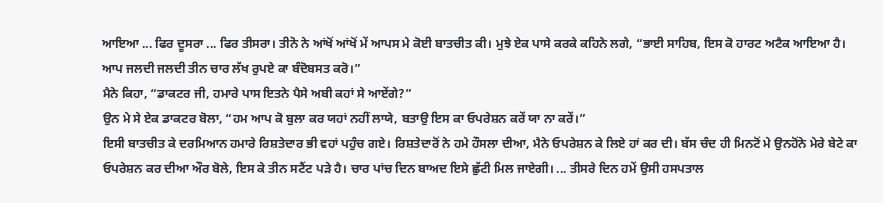ਆਇਆ ... ਫਿਰ ਦੂਸਰਾ ... ਫਿਰ ਤੀਸਰਾ। ਤੀਨੋ ਨੇ ਆਂਖੋਂ ਆਂਖੋਂ ਮੇਂ ਆਪਸ ਮੇ ਕੋਈ ਬਾਤਚੀਤ ਕੀ। ਮੁਝੇ ਏਕ ਪਾਸੇ ਕਰਕੇ ਕਹਿਨੇ ਲਗੇ, “ਭਾਈ ਸਾਹਿਬ, ਇਸ ਕੋ ਹਾਰਟ ਅਟੈਕ ਆਇਆ ਹੈ। ਆਪ ਜਲਦੀ ਜਲਦੀ ਤੀਨ ਚਾਰ ਲੱਖ ਰੁਪਏ ਕਾ ਬੰਦੋਬਸਤ ਕਰੋ।”
ਮੈਨੇ ਕਿਹਾ, “ਡਾਕਟਰ ਜੀ, ਹਮਾਰੇ ਪਾਸ ਇਤਨੇ ਪੈਸੇ ਅਬੀ ਕਹਾਂ ਸੇ ਆਏਂਗੇ?”
ਉਨ ਮੇ ਸੇ ਏਕ ਡਾਕਟਰ ਬੋਲਾ, “ਹਮ ਆਪ ਕੋ ਬੁਲਾ ਕਰ ਯਹਾਂ ਨਹੀਂ ਲਾਯੇ, ਬਤਾਉ ਇਸ ਕਾ ਓਪਰੇਸ਼ਨ ਕਰੇਂ ਯਾ ਨਾ ਕਰੇਂ।”
ਇਸੀ ਬਾਤਚੀਤ ਕੇ ਦਰਮਿਆਨ ਹਮਾਰੇ ਰਿਸ਼ਤੇਦਾਰ ਭੀ ਵਹਾਂ ਪਹੁੰਚ ਗਏ। ਰਿਸ਼ਤੇਦਾਰੋਂ ਨੇ ਹਮੇ ਹੌਸਲਾ ਦੀਆ, ਮੈਨੇ ਓਪਰੇਸ਼ਨ ਕੇ ਲਿਏ ਹਾਂ ਕਰ ਦੀ। ਬੱਸ ਚੰਦ ਹੀ ਮਿਨਟੋਂ ਮੇ ਉਨਹੋਂਨੇ ਮੇਰੇ ਬੇਟੇ ਕਾ ਓਪਰੇਸ਼ਨ ਕਰ ਦੀਆ ਔਰ ਬੋਲੇ, ਇਸ ਕੇ ਤੀਨ ਸਟੈਂਟ ਪੜੇ ਹੈ। ਚਾਰ ਪਾਂਚ ਦਿਨ ਬਾਅਦ ਇਸੇ ਛੁੱਟੀ ਮਿਲ ਜਾਏਗੀ। ... ਤੀਸਰੇ ਦਿਨ ਹਮੇਂ ਉਸੀ ਹਸਪਤਾਲ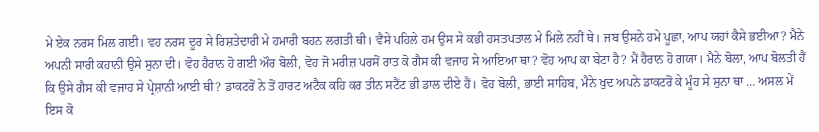ਮੇ ਏਕ ਨਰਸ ਮਿਲ ਗਈ। ਵਹ ਨਰਸ ਦੂਰ ਸੇ ਰਿਸ਼ਤੇਦਾਰੀ ਮੇ ਹਮਾਰੀ ਬਹਨ ਲਗਤੀ ਥੀ। ਵੈਸੇ ਪਹਿਲੇ ਹਮ ਉਸ ਸੇ ਕਭੀ ਹਸਤਪਤਾਲ ਮੇ ਮਿਲੇ ਨਹੀਂ ਥੇ। ਜਬ ਉਸਨੇ ਹਮੇ ਪੂਛਾ, ਆਪ ਯਹਾਂ ਕੈਸੇ ਭਈਆ? ਮੈਨੇ ਅਪਨੀ ਸਾਰੀ ਕਹਾਨੀ ਉਸੇ ਸੁਨਾ ਦੀ। ਵੋਹ ਹੈਰਾਨ ਹੋ ਗਈ ਔਰ ਬੋਲੀ, ਵੋਹ ਜੋ ਮਰੀਜ਼ ਪਰਸੋਂ ਰਾਤ ਕੋ ਗੈਸ ਕੀ ਵਜਾਹ ਸੇ ਆਇਆ ਥਾ? ਵੋਹ ਆਪ ਕਾ ਬੇਟਾ ਹੈ? ਮੈਂ ਹੈਰਾਨ ਹੋ ਗਯਾ। ਮੈਨੇ ਬੋਲਾ, ਆਪ ਬੋਲਤੀ ਹੈਂ ਕਿ ਉਸੇ ਗੈਸ ਕੀ ਵਜਾਹ ਸੇ ਪ੍ਰੇਸ਼ਾਨੀ ਆਈ ਥੀ? ਡਾਕਟਰੋਂ ਨੇ ਤੋਂ ਹਾਰਟ ਅਟੈਕ ਕਹਿ ਕਰ ਤੀਨ ਸਟੈਂਟ ਭੀ ਡਾਲ ਦੀਏ ਹੈਂ। ਵੋਹ ਬੋਲੀ, ਭਾਈ ਸਾਹਿਬ, ਮੈਨੇ ਖੁਦ ਅਪਨੇ ਡਾਕਟਰੋਂ ਕੇ ਮੂੰਹ ਸੇ ਸੁਨਾ ਥਾ ... ਅਸਲ ਮੇਂ ਇਸ ਕੋ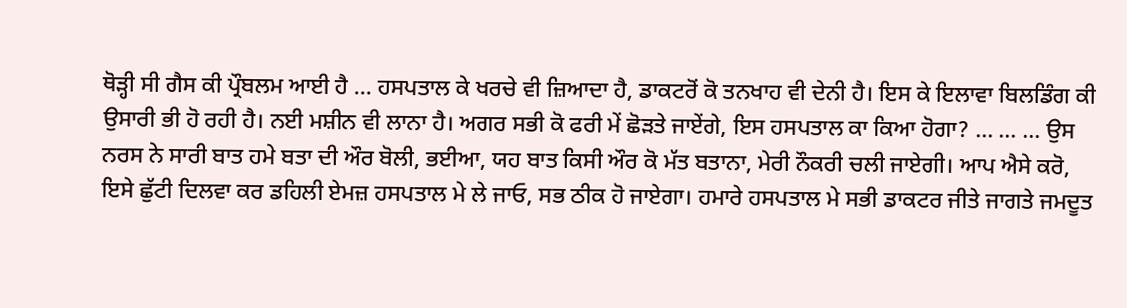ਥੋੜ੍ਹੀ ਸੀ ਗੈਸ ਕੀ ਪ੍ਰੌਬਲਮ ਆਈ ਹੈ ... ਹਸਪਤਾਲ ਕੇ ਖਰਚੇ ਵੀ ਜ਼ਿਆਦਾ ਹੈ, ਡਾਕਟਰੋਂ ਕੋ ਤਨਖਾਹ ਵੀ ਦੇਨੀ ਹੈ। ਇਸ ਕੇ ਇਲਾਵਾ ਬਿਲਡਿੰਗ ਕੀ ਉਸਾਰੀ ਭੀ ਹੋ ਰਹੀ ਹੈ। ਨਈ ਮਸ਼ੀਨ ਵੀ ਲਾਨਾ ਹੈ। ਅਗਰ ਸਭੀ ਕੋ ਫਰੀ ਮੇਂ ਛੋੜਤੇ ਜਾਏਂਗੇ, ਇਸ ਹਸਪਤਾਲ ਕਾ ਕਿਆ ਹੋਗਾ? ... ... ... ਉਸ ਨਰਸ ਨੇ ਸਾਰੀ ਬਾਤ ਹਮੇ ਬਤਾ ਦੀ ਔਰ ਬੋਲੀ, ਭਈਆ, ਯਹ ਬਾਤ ਕਿਸੀ ਔਰ ਕੋ ਮੱਤ ਬਤਾਨਾ, ਮੇਰੀ ਨੌਕਰੀ ਚਲੀ ਜਾਏਗੀ। ਆਪ ਐਸੇ ਕਰੋ, ਇਸੇ ਛੁੱਟੀ ਦਿਲਵਾ ਕਰ ਡਹਿਲੀ ਏਮਜ਼ ਹਸਪਤਾਲ ਮੇ ਲੇ ਜਾਓ, ਸਭ ਠੀਕ ਹੋ ਜਾਏਗਾ। ਹਮਾਰੇ ਹਸਪਤਾਲ ਮੇ ਸਭੀ ਡਾਕਟਰ ਜੀਤੇ ਜਾਗਤੇ ਜਮਦੂਤ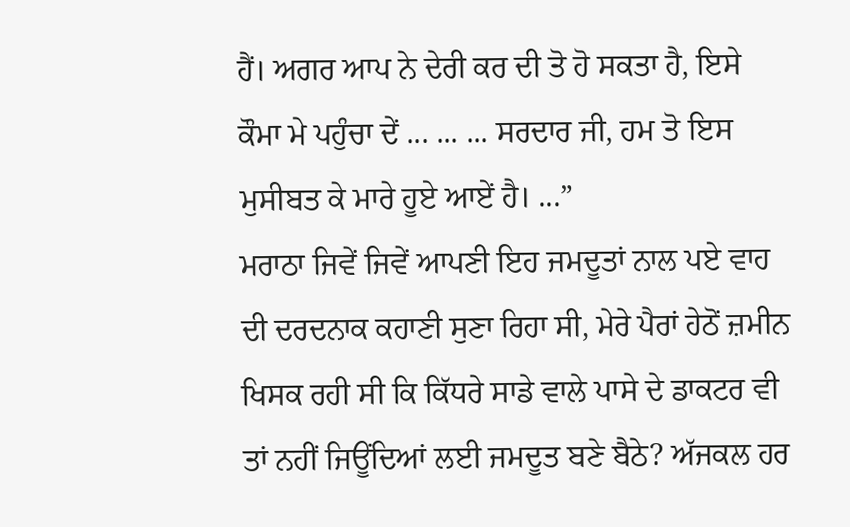ਹੈਂ। ਅਗਰ ਆਪ ਨੇ ਦੇਰੀ ਕਰ ਦੀ ਤੋ ਹੋ ਸਕਤਾ ਹੈ, ਇਸੇ ਕੌਮਾ ਮੇ ਪਹੁੰਚਾ ਦੇਂ ... ... ... ਸਰਦਾਰ ਜੀ, ਹਮ ਤੋ ਇਸ ਮੁਸੀਬਤ ਕੇ ਮਾਰੇ ਹੂਏ ਆਏਂ ਹੈ। ...”
ਮਰਾਠਾ ਜਿਵੇਂ ਜਿਵੇਂ ਆਪਣੀ ਇਹ ਜਮਦੂਤਾਂ ਨਾਲ ਪਏ ਵਾਹ ਦੀ ਦਰਦਨਾਕ ਕਹਾਣੀ ਸੁਣਾ ਰਿਹਾ ਸੀ, ਮੇਰੇ ਪੈਰਾਂ ਹੇਠੋਂ ਜ਼ਮੀਨ ਖਿਸਕ ਰਹੀ ਸੀ ਕਿ ਕਿੱਧਰੇ ਸਾਡੇ ਵਾਲੇ ਪਾਸੇ ਦੇ ਡਾਕਟਰ ਵੀ ਤਾਂ ਨਹੀਂ ਜਿਊਂਦਿਆਂ ਲਈ ਜਮਦੂਤ ਬਣੇ ਬੈਠੇ? ਅੱਜਕਲ ਹਰ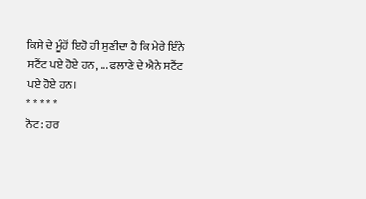ਕਿਸੇ ਦੇ ਮੂੰਹੋਂ ਇਹੋ ਹੀ ਸੁਣੀਦਾ ਹੈ ਕਿ ਮੇਰੇ ਇੰਨੇ ਸਟੈਂਟ ਪਏ ਹੋਏ ਹਨ, ... ਫਲਾਣੇ ਦੇ ਐਨੇ ਸਟੈਂਟ ਪਏ ਹੋਏ ਹਨ।
* * * * *
ਨੋਟ: ਹਰ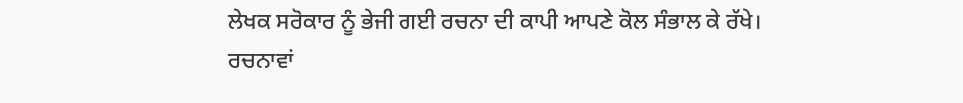ਲੇਖਕ ਸਰੋਕਾਰ ਨੂੰ ਭੇਜੀ ਗਈ ਰਚਨਾ ਦੀ ਕਾਪੀ ਆਪਣੇ ਕੋਲ ਸੰਭਾਲ ਕੇ ਰੱਖੇ।
ਰਚਨਾਵਾਂ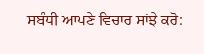ਸਬੰਧੀ ਆਪਣੇ ਵਿਚਾਰ ਸਾਂਝੇ ਕਰੋ: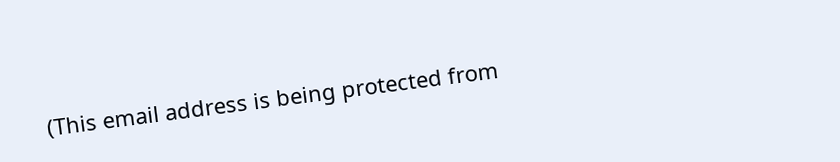(This email address is being protected from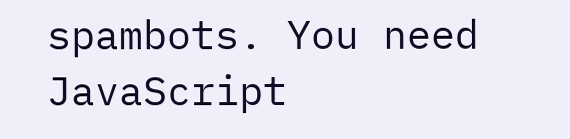spambots. You need JavaScript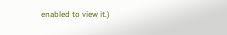enabled to view it.)